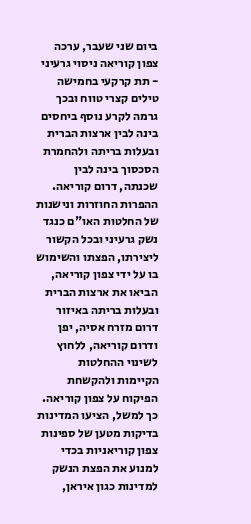ביום שני שעבר, ערכה צפון קוריאה ניסוי גרעיני - תת קרקעי בחמישה טילים קצרי טווח ובכך גרמה לקרע נוסף ביחסים בינה לבין ארצות הברית ובעלות בריתה ולהחמרת הסכסוך בינה לבין שכנתה, דרום קוריאה. ההפרות החוזרות ונישנות של החלטות האו"ם כנגד נשק גרעיני ובכל הקשור ליצירתו, הפצתו והשימוש בו על ידי צפון קוריאה, הביאו את ארצות הברית ובעלות בריתה באיזור דרום מזרח אסיה, יפן ודרום קוריאה, ללחוץ לשינוי ההחלטות הקיימות ולהקשחת הפיקוח על צפון קוריאה. כך למשל, הציעו המדינות בדיקות מטען של ספינות צפון קוריאניות בכדי למנוע את הפצת הנשק למדינות כגון איראן,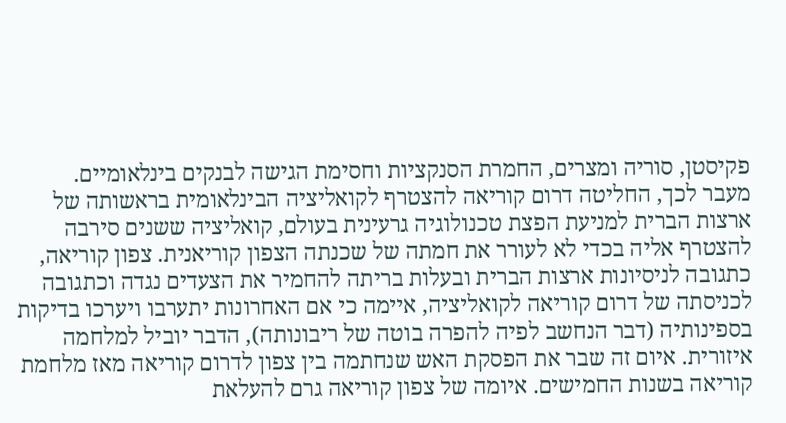פקיסטן, סוריה ומצרים, החמרת הסנקציות וחסימת הגישה לבנקים בינלאומיים.
מעבר לכך, החליטה דרום קוריאה להצטרף לקואליציה הבינלאומית בראשותה של ארצות הברית למניעת הפצת טכנולוגיה גרעינית בעולם, קואליציה ששנים סירבה להצטרף אליה בכדי לא לעורר את חמתה של שכנתה הצפון קוריאנית. צפון קוריאה, כתגובה לניסיונות ארצות הברית ובעלות בריתה להחמיר את הצעדים נגדה וכתגובה לכניסתה של דרום קוריאה לקואליציה, איימה כי אם האחרונות יתערבו ויערכו בדיקות בספינותיה (דבר הנחשב לפיה להפרה בוטה של ריבונותה), הדבר יוביל למלחמה איזורית. איום זה שבר את הפסקת האש שנחתמה בין צפון לדרום קוריאה מאז מלחמת קוריאה בשנות החמישים. איומה של צפון קוריאה גרם להעלאת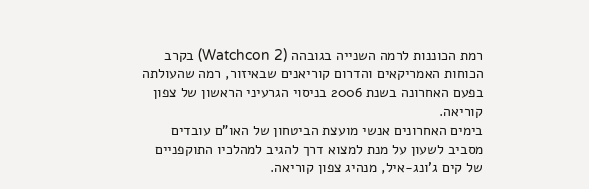רמת הכוננות לרמה השנייה בגובהה (Watchcon 2) בקרב הכוחות האמריקאים והדרום קוריאנים שבאיזור, רמה שהעולתה בפעם האחרונה בשנת 2006 בניסוי הגרעיני הראשון של צפון קוריאה.
בימים האחרונים אנשי מועצת הביטחון של האו"ם עובדים מסביב לשעון על מנת למצוא דרך להגיב למהלכיו התוקפניים של קים ג'ונג-איל, מנהיג צפון קוריאה.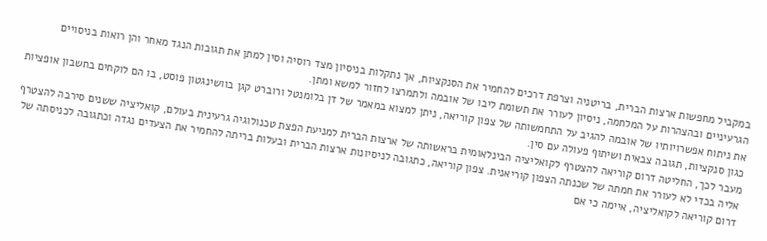במקביל מחפשות ארצות הברית, בריטניה וצרפת דרכים להחמיר את הסנקציות, אך נתקלות בניסיון מצד רוסיה וסין למתן את תגובות הנגד מאחר והן רואות בניסויים הגרעיניים ובהצהרות על המלחמה, ניסיון לעורר את תשומת ליבו של אובמה ולתמרצו לחזור למשא ומתן.
את ניתוח אפשרויותיו של אובמה להגיב על התחמשותה של צפון קוריאה, ניתן למצוא במאמר של דן בלומנטל ורוברט קגן בוושינגטון פוסט, בו הם לוקחים בחשבון אופציות כגון סנקציות, תגובה צבאית ושיתוף פעולה עם סין.
מעבר לכך, החליטה דרום קוריאה להצטרף לקואליציה הבינלאומית בראשותה של ארצות הברית למניעת הפצת טכנולוגיה גרעינית בעולם, קואליציה ששנים סירבה להצטרף אליה בכדי לא לעורר את חמתה של שכנתה הצפון קוריאנית. צפון קוריאה, כתגובה לניסיונות ארצות הברית ובעלות בריתה להחמיר את הצעדים נגדה וכתגובה לכניסתה של דרום קוריאה לקואליציה, איימה כי אם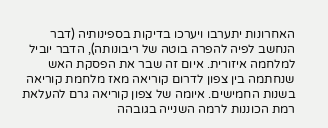האחרונות יתערבו ויערכו בדיקות בספינותיה (דבר הנחשב לפיה להפרה בוטה של ריבונותה), הדבר יוביל למלחמה איזורית. איום זה שבר את הפסקת האש שנחתמה בין צפון לדרום קוריאה מאז מלחמת קוריאה בשנות החמישים. איומה של צפון קוריאה גרם להעלאת רמת הכוננות לרמה השנייה בגובהה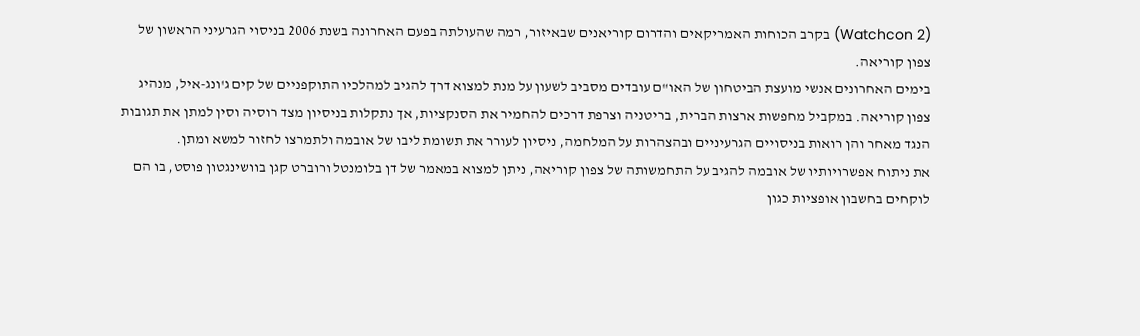(Watchcon 2) בקרב הכוחות האמריקאים והדרום קוריאנים שבאיזור, רמה שהעולתה בפעם האחרונה בשנת 2006 בניסוי הגרעיני הראשון של צפון קוריאה.
בימים האחרונים אנשי מועצת הביטחון של האו"ם עובדים מסביב לשעון על מנת למצוא דרך להגיב למהלכיו התוקפניים של קים ג'ונג-איל, מנהיג צפון קוריאה. במקביל מחפשות ארצות הברית, בריטניה וצרפת דרכים להחמיר את הסנקציות, אך נתקלות בניסיון מצד רוסיה וסין למתן את תגובות הנגד מאחר והן רואות בניסויים הגרעיניים ובהצהרות על המלחמה, ניסיון לעורר את תשומת ליבו של אובמה ולתמרצו לחזור למשא ומתן.
את ניתוח אפשרויותיו של אובמה להגיב על התחמשותה של צפון קוריאה, ניתן למצוא במאמר של דן בלומנטל ורוברט קגן בוושינגטון פוסט, בו הם לוקחים בחשבון אופציות כגון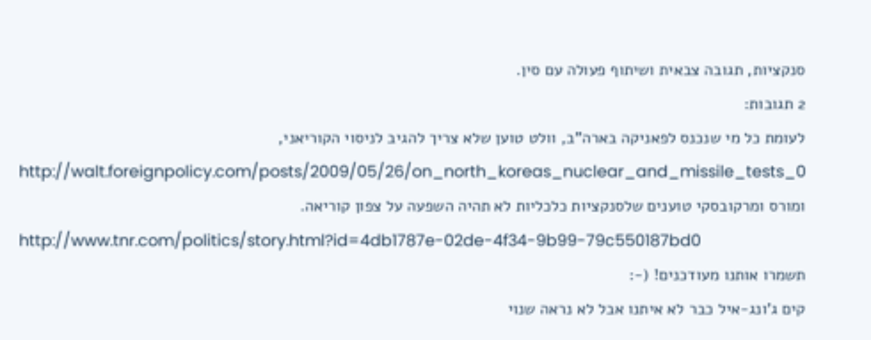סנקציות, תגובה צבאית ושיתוף פעולה עם סין.
2 תגובות:
לעומת כל מי שנכנס לפאניקה בארה"ב, וולט טוען שלא צריך להגיב לניסוי הקוריאני,
http://walt.foreignpolicy.com/posts/2009/05/26/on_north_koreas_nuclear_and_missile_tests_0
ומורס ומרקובסקי טוענים שלסנקציות כלכליות לא תהיה השפעה על צפון קוריאה.
http://www.tnr.com/politics/story.html?id=4db1787e-02de-4f34-9b99-79c550187bd0
תשמרו אותנו מעודכנים! (-:
קים ג'ונג-איל כבר לא איתנו אבל לא נראה שנוי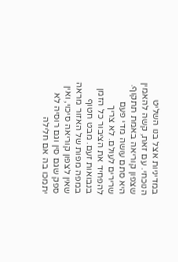במדיניות אצל בנו השליט הנוכחי. עם זאת, קשה להאמין שצפון קוריאה באמת תתקוף. היא סתם עושה מדי פעם שרירים לעולם. לא צריך להפחיד את הציבור כל הזמן בנבואות זעם. מבט חטוף במפה מפות של האזור מראה שאין לצפון קוריאה סיכוי, ואין ספק שגם סין וגם רוסיה לא יתמכו בה אם חלילה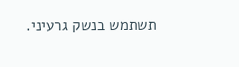תשתמש בנשק גרעיני.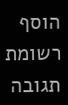הוסף רשומת תגובה